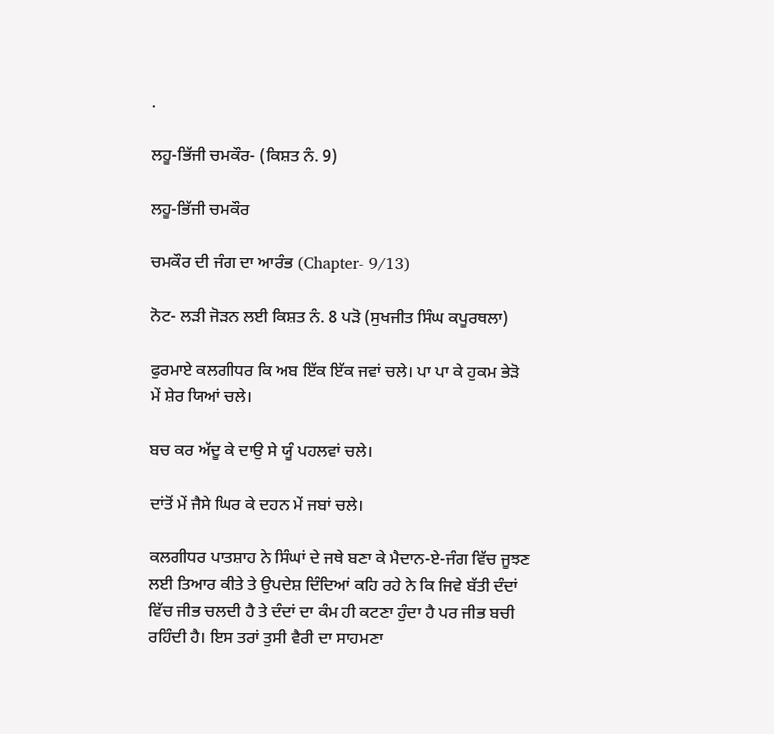.

ਲਹੂ-ਭਿੱਜੀ ਚਮਕੌਰ- (ਕਿਸ਼ਤ ਨੰ. 9)

ਲਹੂ-ਭਿੱਜੀ ਚਮਕੌਰ

ਚਮਕੌਰ ਦੀ ਜੰਗ ਦਾ ਆਰੰਭ (Chapter- 9/13)

ਨੋਟ- ਲੜੀ ਜੋੜਨ ਲਈ ਕਿਸ਼ਤ ਨੰ. 8 ਪੜੋ (ਸੁਖਜੀਤ ਸਿੰਘ ਕਪੂਰਥਲਾ)

ਫੁਰਮਾਏ ਕਲਗੀਧਰ ਕਿ ਅਬ ਇੱਕ ਇੱਕ ਜਵਾਂ ਚਲੇ। ਪਾ ਪਾ ਕੇ ਹੁਕਮ ਭੇੜੋ ਮੇਂ ਸ਼ੇਰ ਯਿਆਂ ਚਲੇ।

ਬਚ ਕਰ ਅੱਦੂ ਕੇ ਦਾਉ ਸੇ ਯੂੰ ਪਹਲਵਾਂ ਚਲੇ।

ਦਾਂਤੋਂ ਮੇਂ ਜੈਸੇ ਘਿਰ ਕੇ ਦਹਨ ਮੇਂ ਜਬਾਂ ਚਲੇ।

ਕਲਗੀਧਰ ਪਾਤਸ਼ਾਹ ਨੇ ਸਿੰਘਾਂ ਦੇ ਜਥੇ ਬਣਾ ਕੇ ਮੈਦਾਨ-ਏ-ਜੰਗ ਵਿੱਚ ਜੂਝਣ ਲਈ ਤਿਆਰ ਕੀਤੇ ਤੇ ਉਪਦੇਸ਼ ਦਿੰਦਿਆਂ ਕਹਿ ਰਹੇ ਨੇ ਕਿ ਜਿਵੇ ਬੱਤੀ ਦੰਦਾਂ ਵਿੱਚ ਜੀਭ ਚਲਦੀ ਹੈ ਤੇ ਦੰਦਾਂ ਦਾ ਕੰਮ ਹੀ ਕਟਣਾ ਹੁੰਦਾ ਹੈ ਪਰ ਜੀਭ ਬਚੀ ਰਹਿੰਦੀ ਹੈ। ਇਸ ਤਰਾਂ ਤੁਸੀ ਵੈਰੀ ਦਾ ਸਾਹਮਣਾ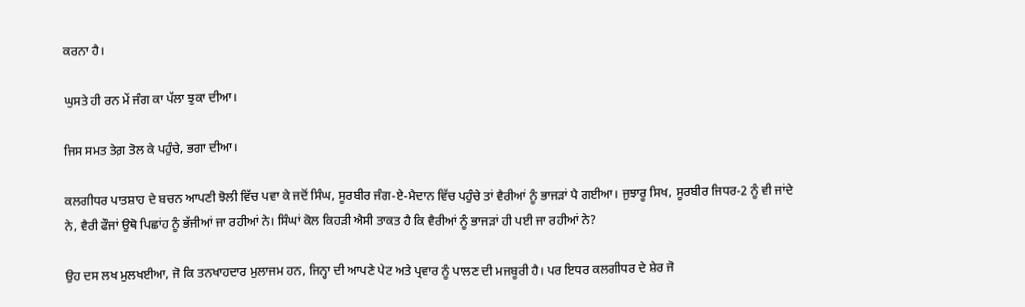ਕਰਨਾ ਹੈ।

ਘੁਸਤੇ ਹੀ ਰਨ ਮੇਂ ਜੰਗ ਕਾ ਪੱਲਾ ਝੁਕਾ ਦੀਆ।

ਜਿਸ ਸਮਤ ਤੇਗ਼ ਤੋਲ ਕੇ ਪਹੁੰਚੇ, ਭਗਾ ਦੀਆ।

ਕਲਗੀਧਰ ਪਾਤਸ਼ਾਹ ਦੇ ਬਚਨ ਆਪਣੀ ਝੋਲੀ ਵਿੱਚ ਪਵਾ ਕੇ ਜਦੋਂ ਸਿੰਘ, ਸੂਰਬੀਰ ਜੰਗ-ਏ-ਮੈਦਾਨ ਵਿੱਚ ਪਹੁੰਚੇ ਤਾਂ ਵੈਰੀਆਂ ਨੂੰ ਭਾਜੜਾਂ ਪੈ ਗਈਆ। ਜੁਝਾਰੂ ਸਿਖ, ਸੂਰਬੀਰ ਜਿਧਰ-2 ਨੂੰ ਵੀ ਜਾਂਦੇ ਨੇ, ਵੈਰੀ ਫੌਜਾਂ ਉਥੋ ਪਿਛਾਂਹ ਨੂੰ ਭੱਜੀਆਂ ਜਾ ਰਹੀਆਂ ਨੇ। ਸਿੰਘਾਂ ਕੋਲ ਕਿਹੜੀ ਐਸੀ ਤਾਕਤ ਹੈ ਕਿ ਵੈਰੀਆਂ ਨੂੰ ਭਾਜੜਾਂ ਹੀ ਪਈ ਜਾ ਰਹੀਆਂ ਨੇ?

ਉਹ ਦਸ ਲਖ ਮੁਲਖਈਆ, ਜੋ ਕਿ ਤਨਖਾਹਦਾਰ ਮੁਲਾਜਮ ਹਨ, ਜਿਨ੍ਹਾ ਦੀ ਆਪਣੇ ਪੇਟ ਅਤੇ ਪ੍ਰਵਾਰ ਨੂੰ ਪਾਲਣ ਦੀ ਮਜਬੂਰੀ ਹੈ। ਪਰ ਇਧਰ ਕਲਗੀਧਰ ਦੇ ਸ਼ੇਰ ਜੋ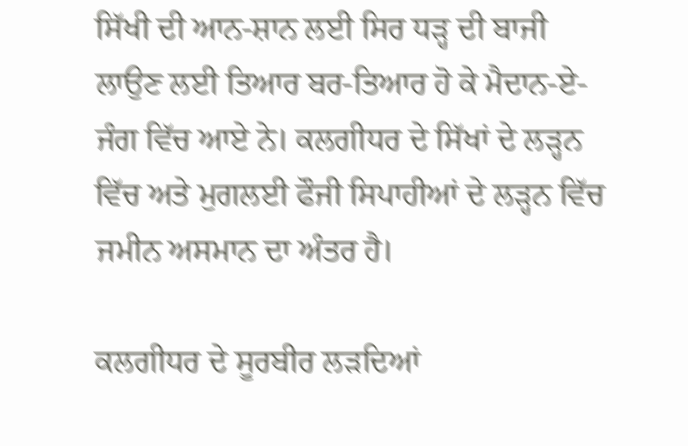ਸਿੱਖੀ ਦੀ ਆਨ-ਸ਼ਾਨ ਲਈ ਸਿਰ ਧੜ੍ਹ ਦੀ ਬਾਜੀ ਲਾਉਣ ਲਈ ਤਿਆਰ ਬਰ-ਤਿਆਰ ਹੋ ਕੇ ਮੈਦਾਨ-ਏ-ਜੰਗ ਵਿੱਚ ਆਏ ਨੇ। ਕਲਗੀਧਰ ਦੇ ਸਿੱਖਾਂ ਦੇ ਲੜ੍ਹਨ ਵਿੱਚ ਅਤੇ ਮੁਗਲਈ ਫੌਜੀ ਸਿਪਾਹੀਆਂ ਦੇ ਲੜ੍ਹਨ ਵਿੱਚ ਜਮੀਨ ਅਸਮਾਨ ਦਾ ਅੰਤਰ ਹੈ।

ਕਲਗੀਧਰ ਦੇ ਸੂਰਬੀਰ ਲੜਦਿਆਂ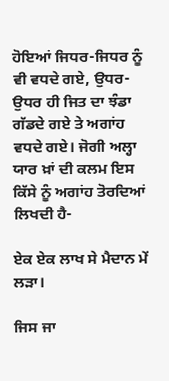ਹੋਇਆਂ ਜਿਧਰ-ਜਿਧਰ ਨੂੰ ਵੀ ਵਧਦੇ ਗਏ, ਉਧਰ-ਉਧਰ ਹੀ ਜਿਤ ਦਾ ਝੰਡਾ ਗੱਡਦੇ ਗਏ ਤੇ ਅਗਾਂਹ ਵਧਦੇ ਗਏ। ਜੋਗੀ ਅਲ੍ਹਾ ਯਾਰ ਖ਼ਾਂ ਦੀ ਕਲਮ ਇਸ ਕਿੱਸੇ ਨੂੰ ਅਗਾਂਹ ਤੋਰਦਿਆਂ ਲਿਖਦੀ ਹੈ-

ਏਕ ਏਕ ਲਾਖ ਸੇ ਮੈਦਾਨ ਮੇਂ ਲੜਾ।

ਜਿਸ ਜਾ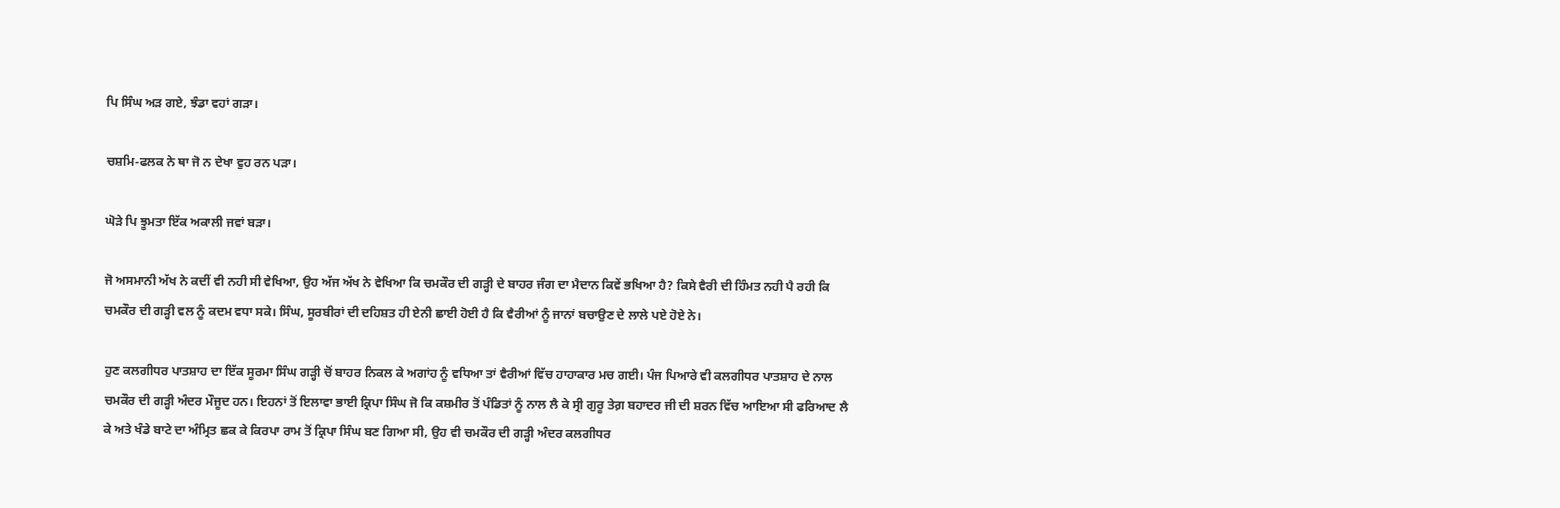ਪਿ ਸਿੰਘ ਅੜ ਗਏ, ਝੰਡਾ ਵਹਾਂ ਗੜਾ।

ਚਸ਼ਮਿ-ਫਲਕ ਨੇ ਥਾ ਜੋ ਨ ਦੇਖਾ ਵੁਹ ਰਨ ਪੜਾ।

ਘੋੜੇ ਪਿ ਝੂਮਤਾ ਇੱਕ ਅਕਾਲੀ ਜਵਾਂ ਬੜਾ।

ਜੋ ਅਸਮਾਨੀ ਅੱਖ ਨੇ ਕਦੀਂ ਵੀ ਨਹੀ ਸੀ ਵੇਖਿਆ, ਉਹ ਅੱਜ ਅੱਖ ਨੇ ਵੇਖਿਆ ਕਿ ਚਮਕੌਰ ਦੀ ਗੜ੍ਹੀ ਦੇ ਬਾਹਰ ਜੰਗ ਦਾ ਮੈਦਾਨ ਕਿਵੇਂ ਭਖਿਆ ਹੈ? ਕਿਸੇ ਵੈਰੀ ਦੀ ਹਿੰਮਤ ਨਹੀ ਪੈ ਰਹੀ ਕਿ ਚਮਕੌਰ ਦੀ ਗੜ੍ਹੀ ਵਲ ਨੂੰ ਕਦਮ ਵਧਾ ਸਕੇ। ਸਿੰਘ, ਸੂਰਬੀਰਾਂ ਦੀ ਦਹਿਸ਼ਤ ਹੀ ਏਨੀ ਛਾਈ ਹੋਈ ਹੈ ਕਿ ਵੈਰੀਆਂ ਨੂੰ ਜਾਨਾਂ ਬਚਾਉਣ ਦੇ ਲਾਲੇ ਪਏ ਹੋਏ ਨੇ।

ਹੁਣ ਕਲਗੀਧਰ ਪਾਤਸ਼ਾਹ ਦਾ ਇੱਕ ਸੂਰਮਾ ਸਿੰਘ ਗੜ੍ਹੀ ਚੋਂ ਬਾਹਰ ਨਿਕਲ ਕੇ ਅਗਾਂਹ ਨੂੰ ਵਧਿਆ ਤਾਂ ਵੈਰੀਆਂ ਵਿੱਚ ਹਾਹਾਕਾਰ ਮਚ ਗਈ। ਪੰਜ ਪਿਆਰੇ ਵੀ ਕਲਗੀਧਰ ਪਾਤਸ਼ਾਹ ਦੇ ਨਾਲ ਚਮਕੌਰ ਦੀ ਗੜ੍ਹੀ ਅੰਦਰ ਮੌਜੂਦ ਹਨ। ਇਹਨਾਂ ਤੋਂ ਇਲਾਵਾ ਭਾਈ ਕ੍ਰਿਪਾ ਸਿੰਘ ਜੋ ਕਿ ਕਸ਼ਮੀਰ ਤੋਂ ਪੰਡਿਤਾਂ ਨੂੰ ਨਾਲ ਲੈ ਕੇ ਸ੍ਰੀ ਗੁਰੂ ਤੇਗ਼ ਬਹਾਦਰ ਜੀ ਦੀ ਸ਼ਰਨ ਵਿੱਚ ਆਇਆ ਸੀ ਫਰਿਆਦ ਲੈ ਕੇ ਅਤੇ ਖੰਡੇ ਬਾਟੇ ਦਾ ਅੰਮ੍ਰਿਤ ਛਕ ਕੇ ਕਿਰਪਾ ਰਾਮ ਤੋਂ ਕ੍ਰਿਪਾ ਸਿੰਘ ਬਣ ਗਿਆ ਸੀ, ਉਹ ਵੀ ਚਮਕੌਰ ਦੀ ਗੜ੍ਹੀ ਅੰਦਰ ਕਲਗੀਧਰ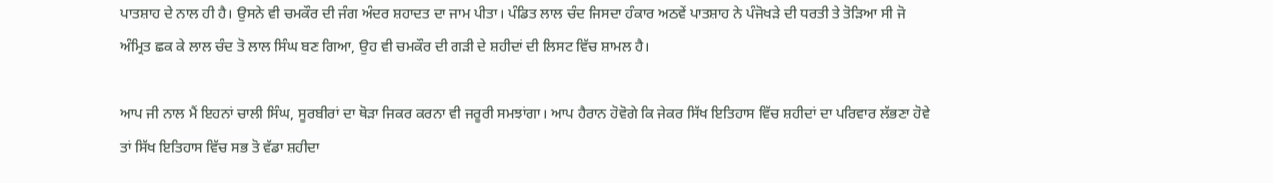ਪਾਤਸ਼ਾਹ ਦੇ ਨਾਲ ਹੀ ਹੈ। ਉਸਨੇ ਵੀ ਚਮਕੌਰ ਦੀ ਜੰਗ ਅੰਦਰ ਸ਼ਹਾਦਤ ਦਾ ਜਾਮ ਪੀਤਾ। ਪੰਡਿਤ ਲਾਲ ਚੰਦ ਜਿਸਦਾ ਹੰਕਾਰ ਅਠਵੇਂ ਪਾਤਸ਼ਾਹ ਨੇ ਪੰਜੋਖੜੇ ਦੀ ਧਰਤੀ ਤੇ ਤੋੜਿਆ ਸੀ ਜੋ ਅੰਮ੍ਰਿਤ ਛਕ ਕੇ ਲਾਲ ਚੰਦ ਤੋ ਲਾਲ ਸਿੰਘ ਬਣ ਗਿਆ, ਉਹ ਵੀ ਚਮਕੌਰ ਦੀ ਗੜੀ ਦੇ ਸ਼ਹੀਦਾਂ ਦੀ ਲਿਸਟ ਵਿੱਚ ਸ਼ਾਮਲ ਹੈ।

ਆਪ ਜੀ ਨਾਲ ਮੈਂ ਇਹਨਾਂ ਚਾਲੀ ਸਿੰਘ, ਸੂਰਬੀਰਾਂ ਦਾ ਥੋੜਾ ਜਿਕਰ ਕਰਨਾ ਵੀ ਜਰੂਰੀ ਸਮਝਾਂਗਾ। ਆਪ ਹੈਰਾਨ ਹੋਵੋਗੇ ਕਿ ਜੇਕਰ ਸਿੱਖ ਇਤਿਹਾਸ ਵਿੱਚ ਸ਼ਹੀਦਾਂ ਦਾ ਪਰਿਵਾਰ ਲੱਭਣਾ ਹੋਵੇ ਤਾਂ ਸਿੱਖ ਇਤਿਹਾਸ ਵਿੱਚ ਸਭ ਤੋ ਵੱਡਾ ਸ਼ਹੀਦਾ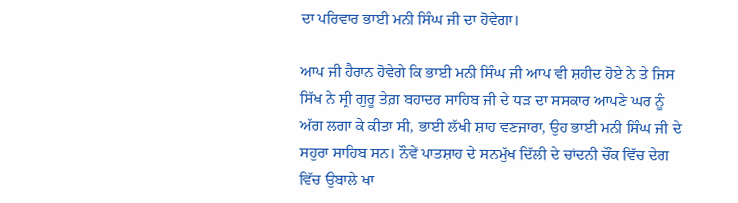ਦਾ ਪਰਿਵਾਰ ਭਾਈ ਮਨੀ ਸਿੰਘ ਜੀ ਦਾ ਹੋਵੇਗਾ।

ਆਪ ਜੀ ਹੈਰਾਨ ਹੋਵੇਗੇ ਕਿ ਭਾਈ ਮਨੀ ਸਿੰਘ ਜੀ ਆਪ ਵੀ ਸ਼ਹੀਦ ਹੋਏ ਨੇ ਤੇ ਜਿਸ ਸਿੱਖ ਨੇ ਸ੍ਰੀ ਗੁਰੂ ਤੇਗ਼ ਬਹਾਦਰ ਸਾਹਿਬ ਜੀ ਦੇ ਧੜ ਦਾ ਸਸਕਾਰ ਆਪਣੇ ਘਰ ਨੂੰ ਅੱਗ ਲਗਾ ਕੇ ਕੀਤਾ ਸੀ, ਭਾਈ ਲੱਖੀ ਸ਼ਾਹ ਵਣਜਾਰਾ, ਉਹ ਭਾਈ ਮਨੀ ਸਿੰਘ ਜੀ ਦੇ ਸਹੁਰਾ ਸਾਹਿਬ ਸਨ। ਨੌਵੇਂ ਪਾਤਸ਼ਾਹ ਦੇ ਸਨਮੁੱਖ ਦਿੱਲੀ ਦੇ ਚਾਂਦਨੀ ਚੌਂਕ ਵਿੱਚ ਦੇਗ ਵਿੱਚ ਉਬਾਲੇ ਖਾ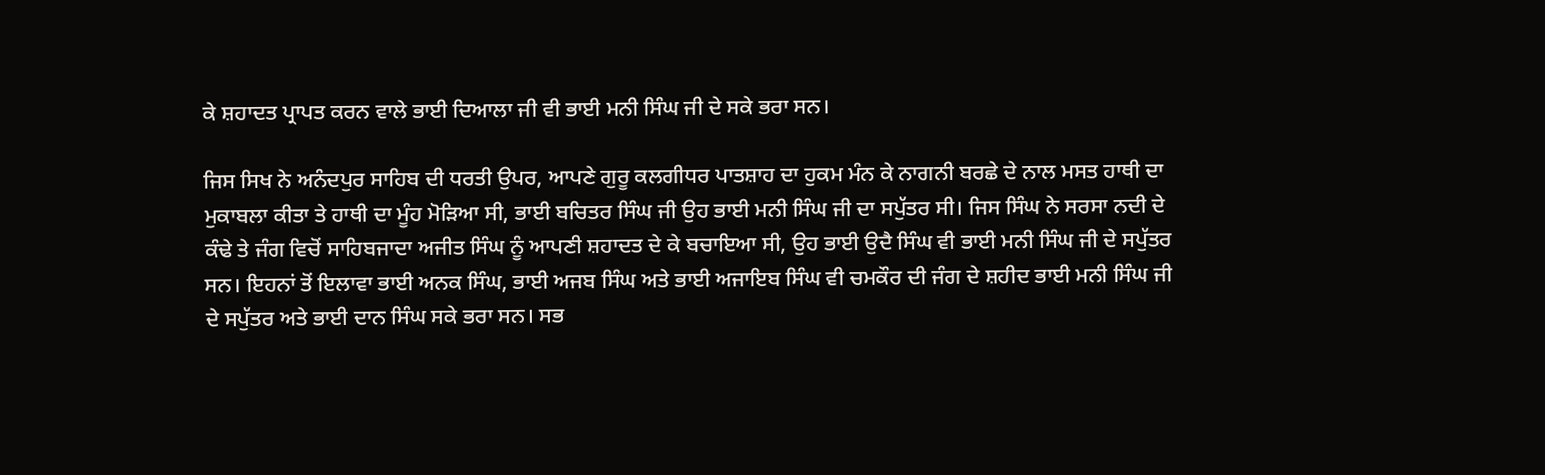ਕੇ ਸ਼ਹਾਦਤ ਪ੍ਰਾਪਤ ਕਰਨ ਵਾਲੇ ਭਾਈ ਦਿਆਲਾ ਜੀ ਵੀ ਭਾਈ ਮਨੀ ਸਿੰਘ ਜੀ ਦੇ ਸਕੇ ਭਰਾ ਸਨ।

ਜਿਸ ਸਿਖ ਨੇ ਅਨੰਦਪੁਰ ਸਾਹਿਬ ਦੀ ਧਰਤੀ ਉਪਰ, ਆਪਣੇ ਗੁਰੂ ਕਲਗੀਧਰ ਪਾਤਸ਼ਾਹ ਦਾ ਹੁਕਮ ਮੰਨ ਕੇ ਨਾਗਨੀ ਬਰਛੇ ਦੇ ਨਾਲ ਮਸਤ ਹਾਥੀ ਦਾ ਮੁਕਾਬਲਾ ਕੀਤਾ ਤੇ ਹਾਥੀ ਦਾ ਮੂੰਹ ਮੋੜਿਆ ਸੀ, ਭਾਈ ਬਚਿਤਰ ਸਿੰਘ ਜੀ ਉਹ ਭਾਈ ਮਨੀ ਸਿੰਘ ਜੀ ਦਾ ਸਪੁੱਤਰ ਸੀ। ਜਿਸ ਸਿੰਘ ਨੇ ਸਰਸਾ ਨਦੀ ਦੇ ਕੰਢੇ ਤੇ ਜੰਗ ਵਿਚੋਂ ਸਾਹਿਬਜਾਦਾ ਅਜੀਤ ਸਿੰਘ ਨੂੰ ਆਪਣੀ ਸ਼ਹਾਦਤ ਦੇ ਕੇ ਬਚਾਇਆ ਸੀ, ਉਹ ਭਾਈ ਉਦੈ ਸਿੰਘ ਵੀ ਭਾਈ ਮਨੀ ਸਿੰਘ ਜੀ ਦੇ ਸਪੁੱਤਰ ਸਨ। ਇਹਨਾਂ ਤੋਂ ਇਲਾਵਾ ਭਾਈ ਅਨਕ ਸਿੰਘ, ਭਾਈ ਅਜਬ ਸਿੰਘ ਅਤੇ ਭਾਈ ਅਜਾਇਬ ਸਿੰਘ ਵੀ ਚਮਕੌਰ ਦੀ ਜੰਗ ਦੇ ਸ਼ਹੀਦ ਭਾਈ ਮਨੀ ਸਿੰਘ ਜੀ ਦੇ ਸਪੁੱਤਰ ਅਤੇ ਭਾਈ ਦਾਨ ਸਿੰਘ ਸਕੇ ਭਰਾ ਸਨ। ਸਭ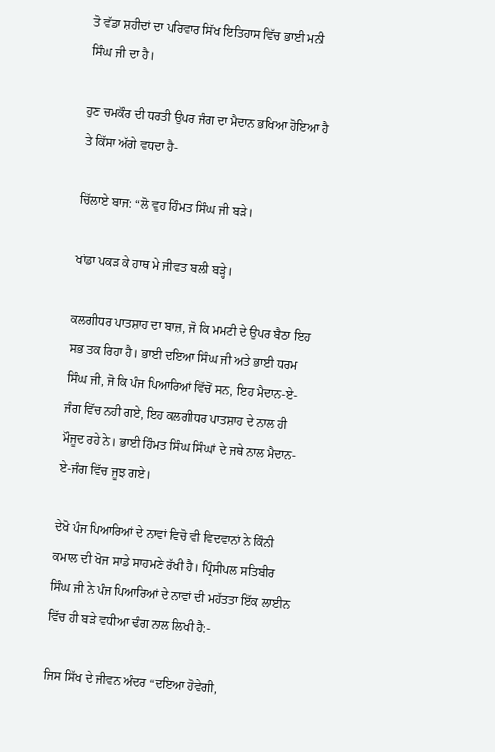ਤੋ ਵੱਡਾ ਸ਼ਹੀਦਾਂ ਦਾ ਪਰਿਵਾਰ ਸਿੱਖ ਇਤਿਹਾਸ ਵਿੱਚ ਭਾਈ ਮਨੀ ਸਿੰਘ ਜੀ ਦਾ ਹੈ।

ਹੁਣ ਚਮਕੌਰ ਦੀ ਧਰਤੀ ਉਪਰ ਜੰਗ ਦਾ ਮੈਦਾਨ ਭਖਿਆ ਹੋਇਆ ਹੈ ਤੇ ਕਿੱਸਾ ਅੱਗੇ ਵਧਦਾ ਹੈ-

ਚਿੱਲਾਏ ਬਾਜ: “ਲੋ ਵੁਹ ਹਿੰਮਤ ਸਿੰਘ ਜੀ ਬੜੇ।

ਖਾਂਡਾ ਪਕੜ ਕੇ ਹਾਥ ਮੇ ਜੀਵਤ ਬਲੀ ਬੜ੍ਹੇ।

ਕਲਗੀਧਰ ਪਾਤਸ਼ਾਹ ਦਾ ਬਾਜ਼, ਜੋ ਕਿ ਮਮਟੀ ਦੇ ਉਪਰ ਬੈਠਾ ਇਹ ਸਭ ਤਕ ਰਿਹਾ ਹੈ। ਭਾਈ ਦਇਆ ਸਿੰਘ ਜੀ ਅਤੇ ਭਾਈ ਧਰਮ ਸਿੰਘ ਜੀ, ਜੋ ਕਿ ਪੰਜ ਪਿਆਰਿਆਂ ਵਿੱਚੋਂ ਸਨ, ਇਹ ਮੈਦਾਨ-ਏ-ਜੰਗ ਵਿੱਚ ਨਹੀ ਗਏ, ਇਹ ਕਲਗੀਧਰ ਪਾਤਸ਼ਾਹ ਦੇ ਨਾਲ ਹੀ ਮੌਜੂਦ ਰਹੇ ਨੇ। ਭਾਈ ਹਿੰਮਤ ਸਿੰਘ ਸਿੰਘਾਂ ਦੇ ਜਥੇ ਨਾਲ ਮੈਦਾਨ-ਏ-ਜੰਗ ਵਿੱਚ ਜੂਝ ਗਏ।

ਦੇਖੋ ਪੰਜ ਪਿਆਰਿਆਂ ਦੇ ਨਾਵਾਂ ਵਿਚੋ ਵੀ ਵਿਦਵਾਨਾਂ ਨੇ ਕਿੰਨੀ ਕਮਾਲ ਦੀ ਖੋਜ ਸਾਡੇ ਸਾਹਮਣੇ ਰੱਖੀ ਹੈ। ਪ੍ਰਿੰਸੀਪਲ ਸਤਿਬੀਰ ਸਿੰਘ ਜੀ ਨੇ ਪੰਜ ਪਿਆਰਿਆਂ ਦੇ ਨਾਵਾਂ ਦੀ ਮਹੱਤਤਾ ਇੱਕ ਲਾਈਨ ਵਿੱਚ ਹੀ ਬੜੇ ਵਧੀਆ ਢੰਗ ਨਾਲ ਲਿਖੀ ਹੈ:-

ਜਿਸ ਸਿੱਖ ਦੇ ਜੀਵਨ ਅੰਦਰ “ਦਇਆ ਹੋਵੇਗੀ,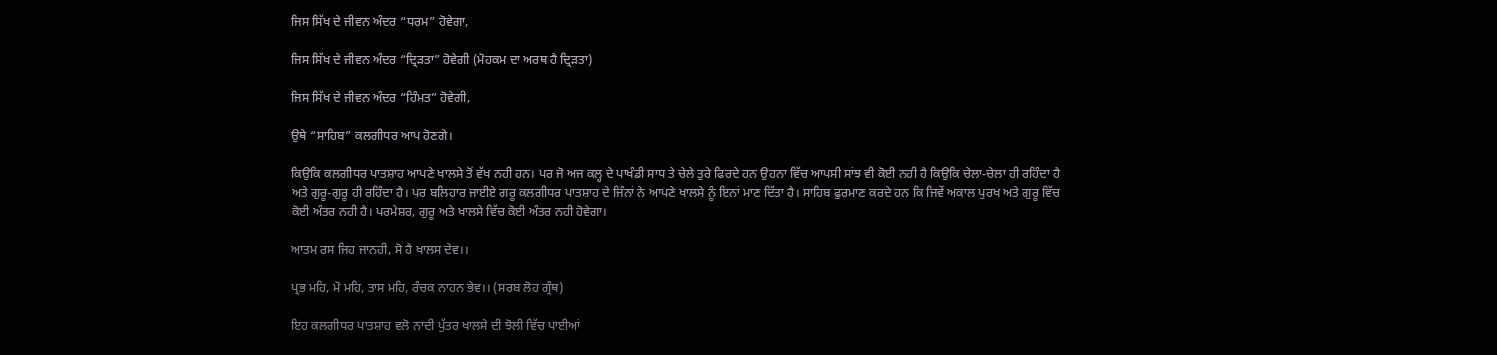ਜਿਸ ਸਿੱਖ ਦੇ ਜੀਵਨ ਅੰਦਰ “ਧਰਮ” ਹੋਵੇਗਾ,

ਜਿਸ ਸਿੱਖ ਦੇ ਜੀਵਨ ਅੰਦਰ “ਦ੍ਰਿੜਤਾ” ਹੋਵੇਗੀ (ਮੋਹਕਮ ਦਾ ਅਰਥ ਹੈ ਦ੍ਰਿੜਤਾ)

ਜਿਸ ਸਿੱਖ ਦੇ ਜੀਵਨ ਅੰਦਰ “ਹਿੰਮਤ” ਹੋਵੇਗੀ,

ਉਥੇ “ਸਾਹਿਬ” ਕਲਗੀਧਰ ਆਪ ਹੋਣਗੇ।

ਕਿਉਕਿ ਕਲਗੀਧਰ ਪਾਤਸ਼ਾਹ ਆਪਣੇ ਖਾਲਸੇ ਤੋਂ ਵੱਖ ਨਹੀ ਹਨ। ਪਰ ਜੋ ਅਜ ਕਲ੍ਹ ਦੇ ਪਾਖੰਡੀ ਸਾਧ ਤੇ ਚੇਲੇ ਤੁਰੇ ਫਿਰਦੇ ਹਨ ਉਹਨਾ ਵਿੱਚ ਆਪਸੀ ਸਾਂਝ ਵੀ ਕੋਈ ਨਹੀ ਹੈ ਕਿਉਕਿ ਚੇਲਾ-ਚੇਲਾ ਹੀ ਰਹਿੰਦਾ ਹੈ ਅਤੇ ਗੁਰੂ-ਗੁਰੂ ਹੀ ਰਹਿੰਦਾ ਹੈ। ਪਰ ਬਲਿਹਾਰ ਜਾਈਏ ਗਰੂ ਕਲਗੀਧਰ ਪਾਤਸ਼ਾਹ ਦੇ ਜਿੰਨਾਂ ਨੇ ਆਪਣੇ ਖਾਲਸੇ ਨੂੰ ਇਨਾਂ ਮਾਣ ਦਿੱਤਾ ਹੈ। ਸਾਹਿਬ ਫੁਰਮਾਣ ਕਰਦੇ ਹਨ ਕਿ ਜਿਵੇਂ ਅਕਾਲ ਪੁਰਖ ਅਤੇ ਗੁਰੂ ਵਿੱਚ ਕੋਈ ਅੰਤਰ ਨਹੀ ਹੈ। ਪਰਮੇਸ਼ਰ, ਗੁਰੂ ਅਤੇ ਖਾਲਸੇ ਵਿੱਚ ਕੋਈ ਅੰਤਰ ਨਹੀ ਹੋਵੇਗਾ।

ਆਤਮ ਰਸ ਜਿਹ ਜਾਨਹੀ, ਸੋ ਹੈ ਖਾਲਸ ਦੇਵ।।

ਪ੍ਰਭ ਮਹਿ, ਮੋ ਮਹਿ, ਤਾਸ ਮਹਿ, ਰੰਚਕ ਨਾਹਨ ਭੇਵ।। (ਸਰਬ ਲੋਹ ਗ੍ਰੰਥ)

ਇਹ ਕਲਗੀਧਰ ਪਾਤਸ਼ਾਹ ਵਲੋ ਨਾਦੀ ਪੁੱਤਰ ਖਾਲਸੇ ਦੀ ਝੋਲੀ ਵਿੱਚ ਪਾਈਆਂ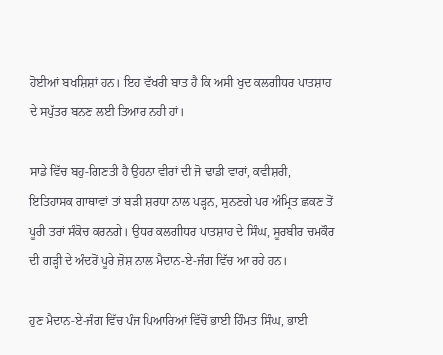ਹੋਈਆਂ ਬਖਸ਼ਿਸ਼ਾਂ ਹਨ। ਇਹ ਵੱਖਰੀ ਬਾਤ ਹੈ ਕਿ ਅਸੀ ਖੁਦ ਕਲਗੀਧਰ ਪਾਤਸ਼ਾਹ ਦੇ ਸਪੁੱਤਰ ਬਨਣ ਲਈ ਤਿਆਰ ਨਹੀ ਹਾਂ।

ਸਾਡੇ ਵਿੱਚ ਬਹੁ-ਗਿਣਤੀ ਹੈ ਉਹਨਾ ਵੀਰਾਂ ਦੀ ਜੋ ਢਾਡੀ ਵਾਰਾਂ, ਕਵੀਸ਼ਰੀ, ਇਤਿਹਾਸਕ ਗਾਥਾਵਾਂ ਤਾਂ ਬੜੀ ਸ਼ਰਧਾ ਨਾਲ ਪੜ੍ਹਨ, ਸੁਨਣਗੇ ਪਰ ਅੰਮ੍ਰਿਤ ਛਕਣ ਤੋਂ ਪੂਰੀ ਤਰਾਂ ਸੰਕੋਚ ਕਰਨਗੇ। ਉਧਰ ਕਲਗੀਧਰ ਪਾਤਸ਼ਾਹ ਦੇ ਸਿੰਘ, ਸੂਰਬੀਰ ਚਮਕੌਰ ਦੀ ਗੜ੍ਹੀ ਦੇ ਅੰਦਰੋਂ ਪੂਰੇ ਜ਼ੋਸ਼ ਨਾਲ ਮੈਦਾਨ-ਏ-ਜੰਗ ਵਿੱਚ ਆ ਰਹੇ ਹਨ।

ਹੁਣ ਮੈਦਾਨ-ਏ-ਜੰਗ ਵਿੱਚ ਪੰਜ ਪਿਆਰਿਆਂ ਵਿੱਚੋਂ ਭਾਈ ਹਿੰਮਤ ਸਿੰਘ, ਭਾਈ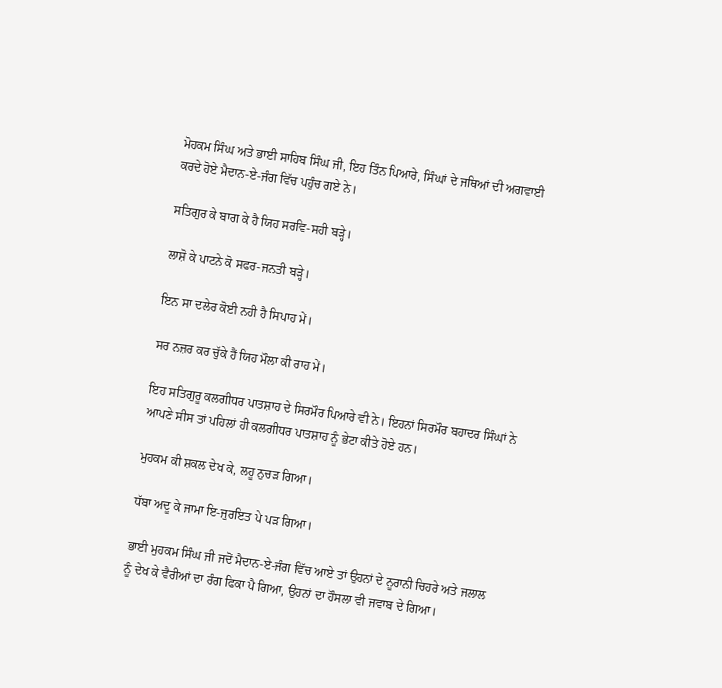ਮੋਹਕਮ ਸਿੰਘ ਅਤੇ ਭਾਈ ਸਾਹਿਬ ਸਿੰਘ ਜੀ, ਇਹ ਤਿੰਨ ਪਿਆਰੇ, ਸਿੰਘਾਂ ਦੇ ਜਥਿਆਂ ਦੀ ਅਗਵਾਈ ਕਰਦੇ ਹੋਏ ਮੈਦਾਨ-ਏ-ਜੰਗ ਵਿੱਚ ਪਹੁੰਚ ਗਏ ਨੇ।

ਸਤਿਗੁਰ ਕੇ ਬਾਗ ਕੇ ਹੈ ਯਿਹ ਸਰਵਿ-ਸਹੀ ਬੜ੍ਹੇ।

ਲਾਸ਼ੋ ਕੇ ਪਾਟਨੇ ਕੋ ਸਫਰ-ਜਨਤੀ ਬੜ੍ਹੇ।

ਇਨ ਸਾ ਦਲੇਰ ਕੋਈ ਨਹੀ ਹੈ ਸਿਪਾਹ ਮੇਂ।

ਸਰ ਨਜ਼ਰ ਕਰ ਚੁੱਕੇ ਹੈਂ ਯਿਹ ਮੌਲਾ ਕੀ ਰਾਹ ਮੇਂ।

ਇਹ ਸਤਿਗੁਰੂ ਕਲਗੀਧਰ ਪਾਤਸ਼ਾਹ ਦੇ ਸਿਰਮੌਰ ਪਿਆਰੇ ਵੀ ਨੇ। ਇਹਨਾਂ ਸਿਰਮੌਰ ਬਹਾਦਰ ਸਿੰਘਾਂ ਨੇ ਆਪਣੇ ਸੀਸ ਤਾਂ ਪਹਿਲਾਂ ਹੀ ਕਲਗੀਧਰ ਪਾਤਸ਼ਾਹ ਨੂੰ ਭੇਟਾ ਕੀਤੇ ਹੋਏ ਹਨ।

ਮੁਹਕਮ ਕੀ ਸ਼ਕਲ ਦੇਖ ਕੇ, ਲਹੂ ਨੁਚੜ ਗਿਆ।

ਧੱਬਾ ਅਦੂ ਕੇ ਜਾਮਾ ਇ-ਜੁਰਇਤ ਪੇ ਪੜ ਗਿਆ।

ਭਾਈ ਮੁਹਕਮ ਸਿੰਘ ਜੀ ਜਦੋਂ ਮੈਦਾਨ-ਏ-ਜੰਗ ਵਿੱਚ ਆਏ ਤਾਂ ਉਹਨਾਂ ਦੇ ਨੂਰਾਨੀ ਚਿਹਰੇ ਅਤੇ ਜਲਾਲ ਨੂੰ ਦੇਖ ਕੇ ਵੈਰੀਆਂ ਦਾ ਰੰਗ ਫਿਕਾ ਪੈ ਗਿਆ, ਉਹਨਾਂ ਦਾ ਹੌਸਲਾ ਵੀ ਜਵਾਬ ਦੇ ਗਿਆ।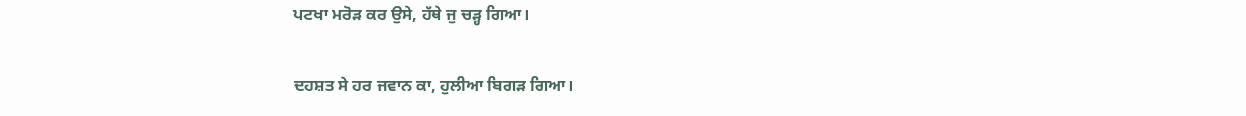ਪਟਖਾ ਮਰੋੜ ਕਰ ਉਸੇ, ਹੱਥੇ ਜੁ ਚੜ੍ਹ ਗਿਆ।

ਦਹਸ਼ਤ ਸੇ ਹਰ ਜਵਾਨ ਕਾ, ਹੁਲੀਆ ਬਿਗੜ ਗਿਆ।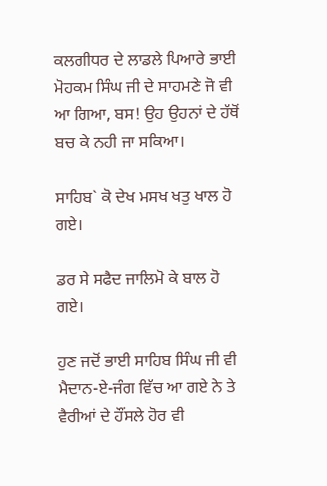ਕਲਗੀਧਰ ਦੇ ਲਾਡਲੇ ਪਿਆਰੇ ਭਾਈ ਮੋਹਕਮ ਸਿੰਘ ਜੀ ਦੇ ਸਾਹਮਣੇ ਜੋ ਵੀ ਆ ਗਿਆ, ਬਸ! ਉਹ ਉਹਨਾਂ ਦੇ ਹੱਥੋਂ ਬਚ ਕੇ ਨਹੀ ਜਾ ਸਕਿਆ।

ਸਾਹਿਬ` ਕੋ ਦੇਖ ਮਸਖ ਖਤੁ ਖਾਲ ਹੋ ਗਏ।

ਡਰ ਸੇ ਸਫੈਦ ਜਾਲਿਮੋ ਕੇ ਬਾਲ ਹੋ ਗਏ।

ਹੁਣ ਜਦੋਂ ਭਾਈ ਸਾਹਿਬ ਸਿੰਘ ਜੀ ਵੀ ਮੈਦਾਨ-ਏ-ਜੰਗ ਵਿੱਚ ਆ ਗਏ ਨੇ ਤੇ ਵੈਰੀਆਂ ਦੇ ਹੌਂਸਲੇ ਹੋਰ ਵੀ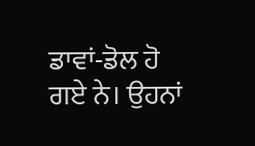ਡਾਵਾਂ-ਡੋਲ ਹੋ ਗਏ ਨੇ। ਉਹਨਾਂ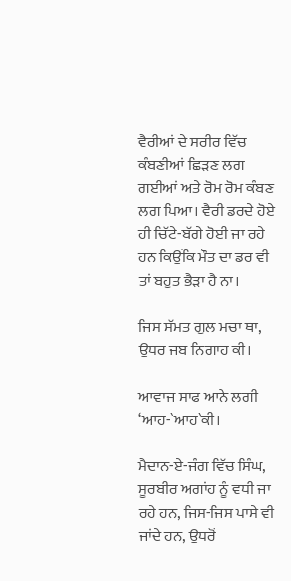ਵੈਰੀਆਂ ਦੇ ਸਰੀਰ ਵਿੱਚ ਕੰਬਣੀਆਂ ਛਿੜਣ ਲਗ ਗਈਆਂ ਅਤੇ ਰੋਮ ਰੋਮ ਕੰਬਣ ਲਗ ਪਿਆ। ਵੈਰੀ ਡਰਦੇ ਹੋਏ ਹੀ ਚਿੱਟੇ-ਬੱਗੇ ਹੋਈ ਜਾ ਰਹੇ ਹਨ ਕਿਉਂਕਿ ਮੌਤ ਦਾ ਡਰ ਵੀ ਤਾਂ ਬਹੁਤ ਭੈੜਾ ਹੈ ਨਾ।

ਜਿਸ ਸੱਮਤ ਗੁਲ ਮਚਾ ਥਾ, ਉਧਰ ਜਬ ਨਿਗਾਹ ਕੀ।

ਆਵਾਜ ਸਾਫ ਆਨੇ ਲਗੀ ‘ਆਹ-`ਆਹ`ਕੀ।

ਮੈਦਾਨ-ਏ-ਜੰਗ ਵਿੱਚ ਸਿੰਘ, ਸੂਰਬੀਰ ਅਗਾਂਹ ਨੂੰ ਵਧੀ ਜਾ ਰਹੇ ਹਨ, ਜਿਸ-ਜਿਸ ਪਾਸੇ ਵੀ ਜਾਂਦੇ ਹਨ, ਉਧਰੋਂ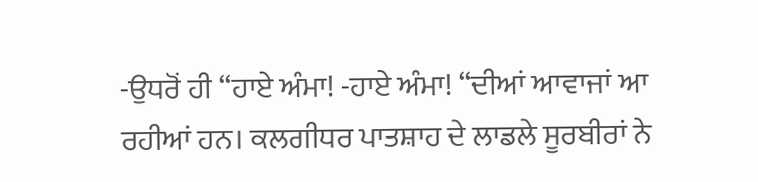-ਉਧਰੋਂ ਹੀ “ਹਾਏ ਅੰਮਾ! -ਹਾਏ ਅੰਮਾ! “ਦੀਆਂ ਆਵਾਜਾਂ ਆ ਰਹੀਆਂ ਹਨ। ਕਲਗੀਧਰ ਪਾਤਸ਼ਾਹ ਦੇ ਲਾਡਲੇ ਸੂਰਬੀਰਾਂ ਨੇ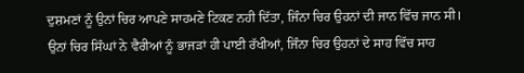ਦੁਸ਼ਮਣਾਂ ਨੂੰ ਉਨਾਂ ਚਿਰ ਆਪਣੇ ਸਾਹਮਣੇ ਟਿਕਣ ਨਹੀ ਦਿੱਤਾ, ਜਿੰਨਾ ਚਿਰ ਉਹਨਾਂ ਦੀ ਜਾਨ ਵਿੱਚ ਜਾਨ ਸੀ। ਉਨਾਂ ਚਿਰ ਸਿੰਘਾਂ ਨੇ ਵੈਰੀਆਂ ਨੂੰ ਭਾਜੜਾਂ ਹੀ ਪਾਈ ਰੱਖੀਆਂ, ਜਿੰਨਾ ਚਿਰ ਉਹਨਾਂ ਦੇ ਸਾਹ ਵਿੱਚ ਸਾਹ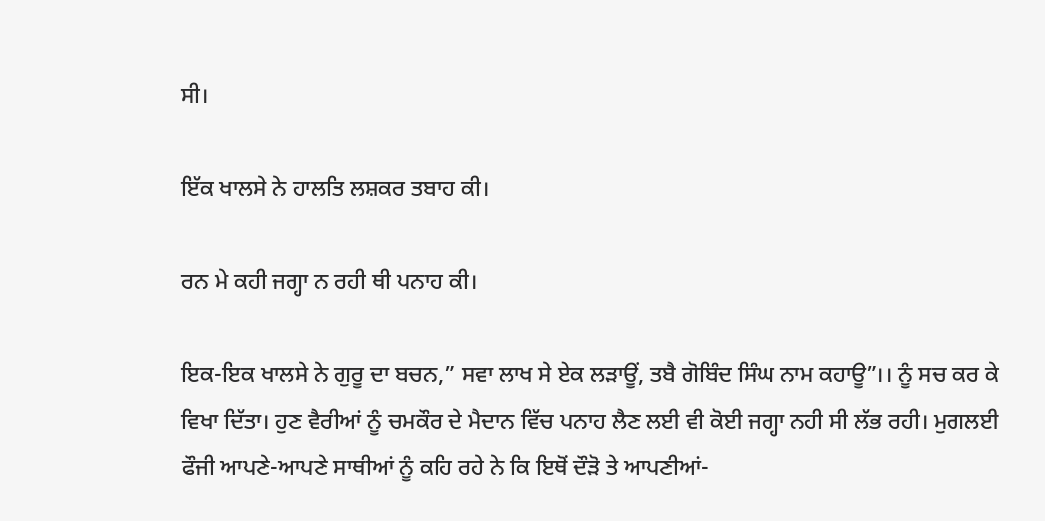ਸੀ।

ਇੱਕ ਖਾਲਸੇ ਨੇ ਹਾਲਤਿ ਲਸ਼ਕਰ ਤਬਾਹ ਕੀ।

ਰਨ ਮੇ ਕਹੀ ਜਗ੍ਹਾ ਨ ਰਹੀ ਥੀ ਪਨਾਹ ਕੀ।

ਇਕ-ਇਕ ਖਾਲਸੇ ਨੇ ਗੁਰੂ ਦਾ ਬਚਨ,” ਸਵਾ ਲਾਖ ਸੇ ਏਕ ਲੜਾਊਂ, ਤਬੈ ਗੋਬਿੰਦ ਸਿੰਘ ਨਾਮ ਕਹਾਊ”।। ਨੂੰ ਸਚ ਕਰ ਕੇ ਵਿਖਾ ਦਿੱਤਾ। ਹੁਣ ਵੈਰੀਆਂ ਨੂੰ ਚਮਕੌਰ ਦੇ ਮੈਦਾਨ ਵਿੱਚ ਪਨਾਹ ਲੈਣ ਲਈ ਵੀ ਕੋਈ ਜਗ੍ਹਾ ਨਹੀ ਸੀ ਲੱਭ ਰਹੀ। ਮੁਗਲਈ ਫੌਜੀ ਆਪਣੇ-ਆਪਣੇ ਸਾਥੀਆਂ ਨੂੰ ਕਹਿ ਰਹੇ ਨੇ ਕਿ ਇਥੋਂ ਦੌੜੋ ਤੇ ਆਪਣੀਆਂ-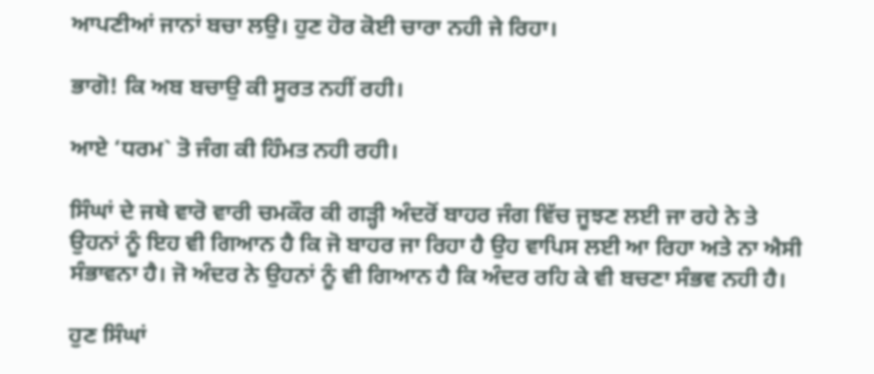ਆਪਣੀਆਂ ਜਾਨਾਂ ਬਚਾ ਲਉ। ਹੁਣ ਹੋਰ ਕੋਈ ਚਾਰਾ ਨਹੀ ਜੇ ਰਿਹਾ।

ਭਾਗੋ! ਕਿ ਅਬ ਬਚਾਉ ਕੀ ਸੂਰਤ ਨਹੀਂ ਰਹੀ।

ਆਏ ‘ਧਰਮ` ਤੋ ਜੰਗ ਕੀ ਹਿੰਮਤ ਨਹੀ ਰਹੀ।

ਸਿੰਘਾਂ ਦੇ ਜਥੇ ਵਾਰੋ ਵਾਰੀ ਚਮਕੌਰ ਕੀ ਗੜ੍ਹੀ ਅੰਦਰੋਂ ਬਾਹਰ ਜੰਗ ਵਿੱਚ ਜੂਝਣ ਲਈ ਜਾ ਰਹੇ ਨੇ ਤੇ ਉਹਨਾਂ ਨੂੰ ਇਹ ਵੀ ਗਿਆਨ ਹੈ ਕਿ ਜੋ ਬਾਹਰ ਜਾ ਰਿਹਾ ਹੈ ਉਹ ਵਾਪਿਸ ਲਈ ਆ ਰਿਹਾ ਅਤੇ ਨਾ ਐਸੀ ਸੰਭਾਵਨਾ ਹੈ। ਜੋ ਅੰਦਰ ਨੇ ਉਹਨਾਂ ਨੂੰ ਵੀ ਗਿਆਨ ਹੈ ਕਿ ਅੰਦਰ ਰਹਿ ਕੇ ਵੀ ਬਚਣਾ ਸੰਭਵ ਨਹੀ ਹੈ।

ਹੁਣ ਸਿੰਘਾਂ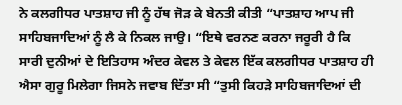ਨੇ ਕਲਗੀਧਰ ਪਾਤਸ਼ਾਹ ਜੀ ਨੂੰ ਹੱਥ ਜੋੜ ਕੇ ਬੇਨਤੀ ਕੀਤੀ “ਪਾਤਸ਼ਾਹ ਆਪ ਜੀ ਸਾਹਿਬਜਾਦਿਆਂ ਨੂੰ ਲੈ ਕੇ ਨਿਕਲ ਜਾਉ। “ਇਥੇ ਵਰਨਣ ਕਰਨਾ ਜਰੂਰੀ ਹੈ ਕਿ ਸਾਰੀ ਦੁਨੀਆਂ ਦੇ ਇਤਿਹਾਸ ਅੰਦਰ ਕੇਵਲ ਤੇ ਕੇਵਲ ਇੱਕ ਕਲਗੀਧਰ ਪਾਤਸ਼ਾਹ ਹੀ ਐਸਾ ਗੁਰੂ ਮਿਲੇਗਾ ਜਿਸਨੇ ਜਵਾਬ ਦਿੱਤਾ ਸੀ “ਤੁਸੀ ਕਿਹੜੇ ਸਾਹਿਬਜਾਦਿਆਂ ਦੀ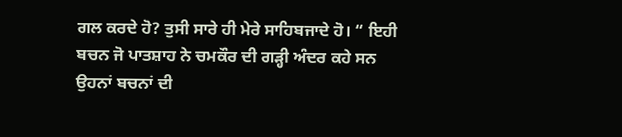ਗਲ ਕਰਦੇ ਹੋ? ਤੁਸੀ ਸਾਰੇ ਹੀ ਮੇਰੇ ਸਾਹਿਬਜਾਦੇ ਹੋ। “ ਇਹੀ ਬਚਨ ਜੋ ਪਾਤਸ਼ਾਹ ਨੇ ਚਮਕੌਰ ਦੀ ਗੜ੍ਹੀ ਅੰਦਰ ਕਹੇ ਸਨ ਉਹਨਾਂ ਬਚਨਾਂ ਦੀ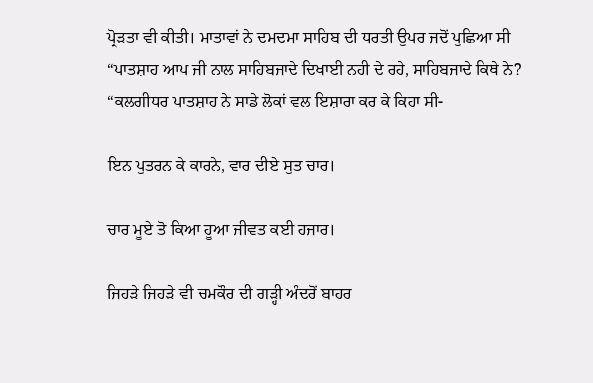ਪ੍ਰੋੜਤਾ ਵੀ ਕੀਤੀ। ਮਾਤਾਵਾਂ ਨੇ ਦਮਦਮਾ ਸਾਹਿਬ ਦੀ ਧਰਤੀ ਉਪਰ ਜਦੋਂ ਪੁਛਿਆ ਸੀ “ਪਾਤਸ਼ਾਹ ਆਪ ਜੀ ਨਾਲ ਸਾਹਿਬਜਾਦੇ ਦਿਖਾਈ ਨਹੀ ਦੇ ਰਹੇ, ਸਾਹਿਬਜਾਦੇ ਕਿਥੇ ਨੇ? “ਕਲਗੀਧਰ ਪਾਤਸ਼ਾਹ ਨੇ ਸਾਡੇ ਲੋਕਾਂ ਵਲ ਇਸ਼ਾਰਾ ਕਰ ਕੇ ਕਿਹਾ ਸੀ-

ਇਨ ਪੁਤਰਨ ਕੇ ਕਾਰਨੇ, ਵਾਰ ਦੀਏ ਸੁਤ ਚਾਰ।

ਚਾਰ ਮੂਏ ਤੋ ਕਿਆ ਹੂਆ ਜੀਵਤ ਕਈ ਹਜਾਰ।

ਜਿਹੜੇ ਜਿਹੜੇ ਵੀ ਚਮਕੌਰ ਦੀ ਗੜ੍ਹੀ ਅੰਦਰੋਂ ਬਾਹਰ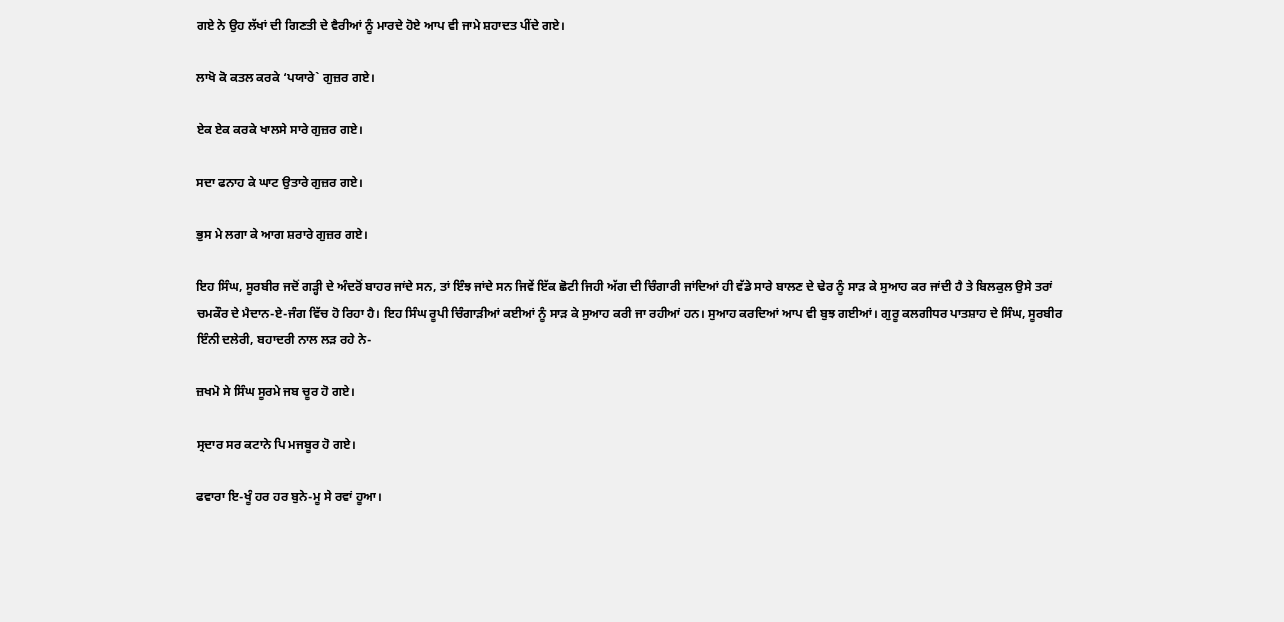ਗਏ ਨੇ ਉਹ ਲੱਖਾਂ ਦੀ ਗਿਣਤੀ ਦੇ ਵੈਰੀਆਂ ਨੂੰ ਮਾਰਦੇ ਹੋਏ ਆਪ ਵੀ ਜਾਮੇ ਸ਼ਹਾਦਤ ਪੀਂਦੇ ਗਏ।

ਲਾਖੋ ਕੋ ਕਤਲ ਕਰਕੇ ‘ਪਯਾਰੇ` ਗੁਜ਼ਰ ਗਏ।

ਏਕ ਏਕ ਕਰਕੇ ਖਾਲਸੇ ਸਾਰੇ ਗੁਜ਼ਰ ਗਏ।

ਸਦਾ ਫਨਾਹ ਕੇ ਘਾਟ ਉਤਾਰੇ ਗੁਜ਼ਰ ਗਏ।

ਭੁਸ ਮੇ ਲਗਾ ਕੇ ਆਗ ਸ਼ਰਾਰੇ ਗੁਜ਼ਰ ਗਏ।

ਇਹ ਸਿੰਘ, ਸੂਰਬੀਰ ਜਦੋਂ ਗੜ੍ਹੀ ਦੇ ਅੰਦਰੋਂ ਬਾਹਰ ਜਾਂਦੇ ਸਨ, ਤਾਂ ਇੰਝ ਜਾਂਦੇ ਸਨ ਜਿਵੇਂ ਇੱਕ ਛੋਟੀ ਜਿਹੀ ਅੱਗ ਦੀ ਚਿੰਗਾਰੀ ਜਾਂਦਿਆਂ ਹੀ ਵੱਡੇ ਸਾਰੇ ਬਾਲਣ ਦੇ ਢੇਰ ਨੂੰ ਸਾੜ ਕੇ ਸੁਆਹ ਕਰ ਜਾਂਦੀ ਹੈ ਤੇ ਬਿਲਕੁਲ ਉਸੇ ਤਰਾਂ ਚਮਕੌਰ ਦੇ ਮੈਦਾਨ-ਏ-ਜੰਗ ਵਿੱਚ ਹੋ ਰਿਹਾ ਹੈ। ਇਹ ਸਿੰਘ ਰੂਪੀ ਚਿੰਗਾੜੀਆਂ ਕਈਆਂ ਨੂੰ ਸਾੜ ਕੇ ਸੁਆਹ ਕਰੀ ਜਾ ਰਹੀਆਂ ਹਨ। ਸੁਆਹ ਕਰਦਿਆਂ ਆਪ ਵੀ ਬੁਝ ਗਈਆਂ। ਗੁਰੂ ਕਲਗੀਧਰ ਪਾਤਸ਼ਾਹ ਦੇ ਸਿੰਘ, ਸੂਰਬੀਰ ਇੰਨੀ ਦਲੇਰੀ, ਬਹਾਦਰੀ ਨਾਲ ਲੜ ਰਹੇ ਨੇ-

ਜ਼ਖਮੋ ਸੇ ਸਿੰਘ ਸੂਰਮੇ ਜਬ ਚੂਰ ਹੋ ਗਏ।

ਸ੍ਰਦਾਰ ਸਰ ਕਟਾਨੇ ਪਿ ਮਜਬੂਰ ਹੋ ਗਏ।

ਫਵਾਰਾ ਇ-ਖੂੰ ਹਰ ਹਰ ਬੁਨੇ-ਮੂ ਸੇ ਰਵਾਂ ਹੂਆ।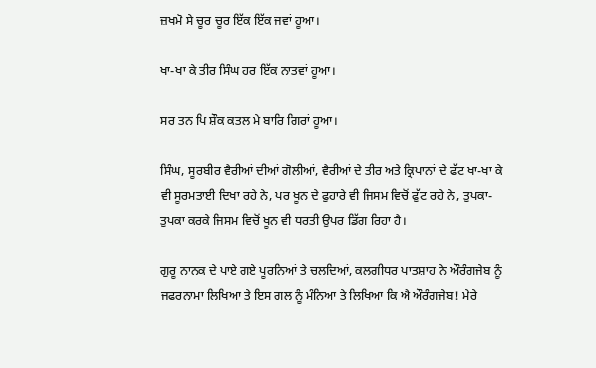ਜ਼ਖਮੋ ਸੇ ਚੂਰ ਚੂਰ ਇੱਕ ਇੱਕ ਜਵਾਂ ਹੂਆ।

ਖਾ-ਖਾ ਕੇ ਤੀਰ ਸਿੰਘ ਹਰ ਇੱਕ ਨਾਤਵਾਂ ਹੂਆ।

ਸਰ ਤਨ ਪਿ ਸ਼ੌਕ ਕਤਲ ਮੇ ਬਾਰਿ ਗਿਰਾਂ ਹੂਆ।

ਸਿੰਘ, ਸੂਰਬੀਰ ਵੈਰੀਆਂ ਦੀਆਂ ਗੋਲੀਆਂ, ਵੈਰੀਆਂ ਦੇ ਤੀਰ ਅਤੇ ਕ੍ਰਿਪਾਨਾਂ ਦੇ ਫੱਟ ਖਾ-ਖਾ ਕੇ ਵੀ ਸੂਰਮਤਾਈ ਦਿਖਾ ਰਹੇ ਨੇ, ਪਰ ਖੂਨ ਦੇ ਫੁਹਾਰੇ ਵੀ ਜਿਸਮ ਵਿਚੋਂ ਫੁੱਟ ਰਹੇ ਨੇ, ਤੁਪਕਾ-ਤੁਪਕਾ ਕਰਕੇ ਜਿਸਮ ਵਿਚੋਂ ਖੂਨ ਵੀ ਧਰਤੀ ਉਪਰ ਡਿੱਗ ਰਿਹਾ ਹੈ।

ਗੁਰੂ ਨਾਨਕ ਦੇ ਪਾਏ ਗਏ ਪੂਰਨਿਆਂ ਤੇ ਚਲਦਿਆਂ, ਕਲਗੀਧਰ ਪਾਤਸ਼ਾਹ ਨੇ ਔਰੰਗਜੇਬ ਨੂੰ ਜਫਰਨਾਮਾ ਲਿਖਿਆ ਤੇ ਇਸ ਗਲ ਨੂੰ ਮੰਨਿਆ ਤੇ ਲਿਖਿਆ ਕਿ ਐ ਔਰੰਗਜੇਬ! ਮੇਰੇ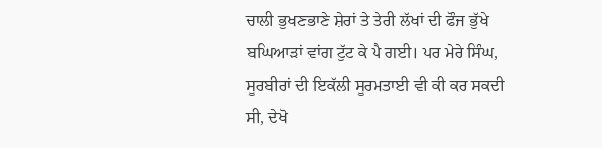ਚਾਲੀ ਭੁਖਣਭਾਣੇ ਸ਼ੇਰਾਂ ਤੇ ਤੇਰੀ ਲੱਖਾਂ ਦੀ ਫੌਜ ਭੁੱਖੇ ਬਘਿਆੜਾਂ ਵਾਂਗ ਟੁੱਟ ਕੇ ਪੈ ਗਈ। ਪਰ ਮੇਰੇ ਸਿੰਘ, ਸੂਰਬੀਰਾਂ ਦੀ ਇਕੱਲੀ ਸੂਰਮਤਾਈ ਵੀ ਕੀ ਕਰ ਸਕਦੀ ਸੀ, ਦੇਖੋ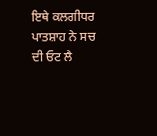ਇਥੇ ਕਲਗੀਧਰ ਪਾਤਸ਼ਾਹ ਨੇ ਸਚ ਦੀ ਓਟ ਲੈ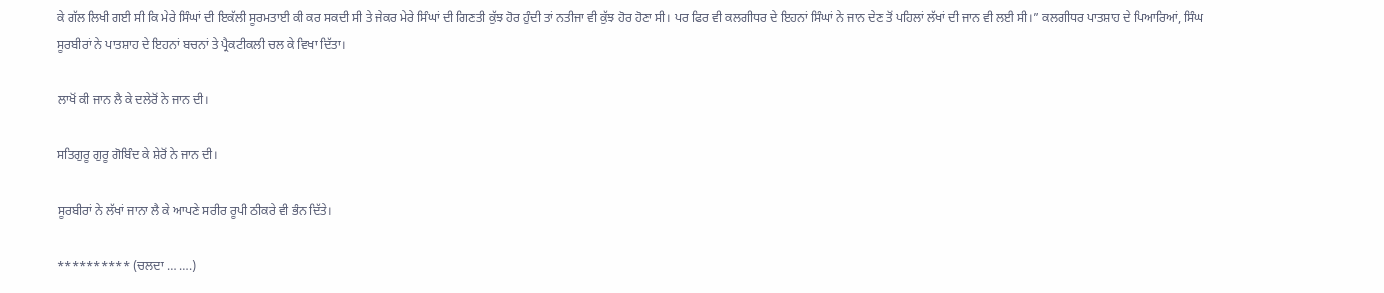ਕੇ ਗੱਲ ਲਿਖੀ ਗਈ ਸੀ ਕਿ ਮੇਰੇ ਸਿੰਘਾਂ ਦੀ ਇਕੱਲੀ ਸੂਰਮਤਾਈ ਕੀ ਕਰ ਸਕਦੀ ਸੀ ਤੇ ਜੇਕਰ ਮੇਰੇ ਸਿੰਘਾਂ ਦੀ ਗਿਣਤੀ ਕੁੱਝ ਹੋਰ ਹੁੰਦੀ ਤਾਂ ਨਤੀਜਾ ਵੀ ਕੁੱਝ ਹੋਰ ਹੋਣਾ ਸੀ। ਪਰ ਫਿਰ ਵੀ ਕਲਗੀਧਰ ਦੇ ਇਹਨਾਂ ਸਿੰਘਾਂ ਨੇ ਜਾਨ ਦੇਣ ਤੋਂ ਪਹਿਲਾਂ ਲੱਖਾਂ ਦੀ ਜਾਨ ਵੀ ਲਈ ਸੀ।” ਕਲਗੀਧਰ ਪਾਤਸ਼ਾਹ ਦੇ ਪਿਆਰਿਆਂ, ਸਿੰਘ ਸੂਰਬੀਰਾਂ ਨੇ ਪਾਤਸ਼ਾਹ ਦੇ ਇਹਨਾਂ ਬਚਨਾਂ ਤੇ ਪ੍ਰੈਕਟੀਕਲੀ ਚਲ ਕੇ ਵਿਖਾ ਦਿੱਤਾ।

ਲਾਖੋਂ ਕੀ ਜਾਨ ਲੈ ਕੇ ਦਲੇਰੋਂ ਨੇ ਜਾਨ ਦੀ।

ਸਤਿਗੁਰੂ ਗੁਰੂ ਗੋਬਿੰਦ ਕੇ ਸ਼ੇਰੋਂ ਨੇ ਜਾਨ ਦੀ।

ਸੂਰਬੀਰਾਂ ਨੇ ਲੱਖਾਂ ਜਾਨਾ ਲੈ ਕੇ ਆਪਣੇ ਸਰੀਰ ਰੂਪੀ ਠੀਕਰੇ ਵੀ ਭੰਨ ਦਿੱਤੇ।

********** (ਚਲਦਾ … ….)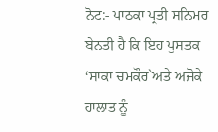ਨੋਟ:- ਪਾਠਕਾ ਪ੍ਰਤੀ ਸਨਿਮਰ ਬੇਨਤੀ ਹੈ ਕਿ ਇਹ ਪੁਸਤਕ ‘ਸਾਕਾ ਚਮਕੌਰ`ਅਤੇ ਅਜੋਕੇ ਹਾਲਾਤ ਨੂੰ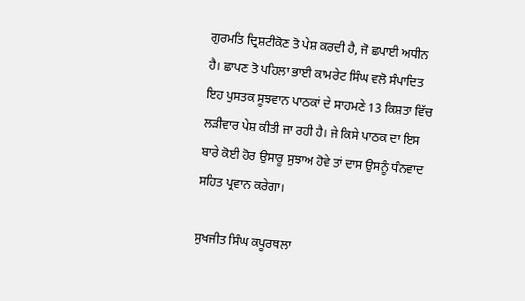ਗੁਰਮਤਿ ਦ੍ਰਿਸ਼ਟੀਕੋਣ ਤੋ ਪੇਸ਼ ਕਰਦੀ ਹੈ, ਜੋ ਛਪਾਈ ਅਧੀਨ ਹੈ। ਛਾਪਣ ਤੋ ਪਹਿਲਾ ਭਾਈ ਕਾਮਰੇਟ ਸਿੰਘ ਵਲੋ ਸੰਪਾਦਿਤ ਇਹ ਪੁਸਤਕ ਸੂਝਵਾਨ ਪਾਠਕਾਂ ਦੇ ਸਾਹਮਣੇ 13 ਕਿਸ਼ਤਾ ਵਿੱਚ ਲੜੀਵਾਰ ਪੇਸ਼ ਕੀਤੀ ਜਾ ਰਹੀ ਹੈ। ਜੇ ਕਿਸੇ ਪਾਠਕ ਦਾ ਇਸ ਬਾਰੇ ਕੋਈ ਹੋਰ ਉਸਾਰੂ ਸੁਝਾਅ ਹੋਵੇ ਤਾਂ ਦਾਸ ਉਸਨੂੰ ਧੰਨਵਾਦ ਸਹਿਤ ਪ੍ਰਵਾਨ ਕਰੇਗਾ।

ਸੁਖਜੀਤ ਸਿੰਘ ਕਪੂਰਥਲਾ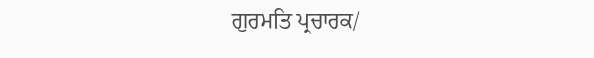ਗੁਰਮਤਿ ਪ੍ਰਚਾਰਕ/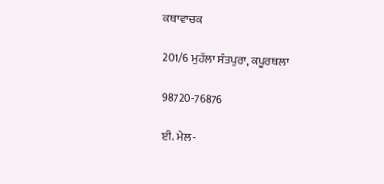ਕਥਾਵਾਚਕ

201/6 ਮੁਹੱਲਾ ਸੰਤਪੁਰਾ, ਕਪੂਰਥਲਾ

98720-76876

ਈ. ਮੇਲ-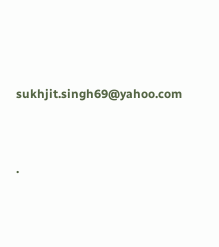sukhjit.singh69@yahoo.com




.